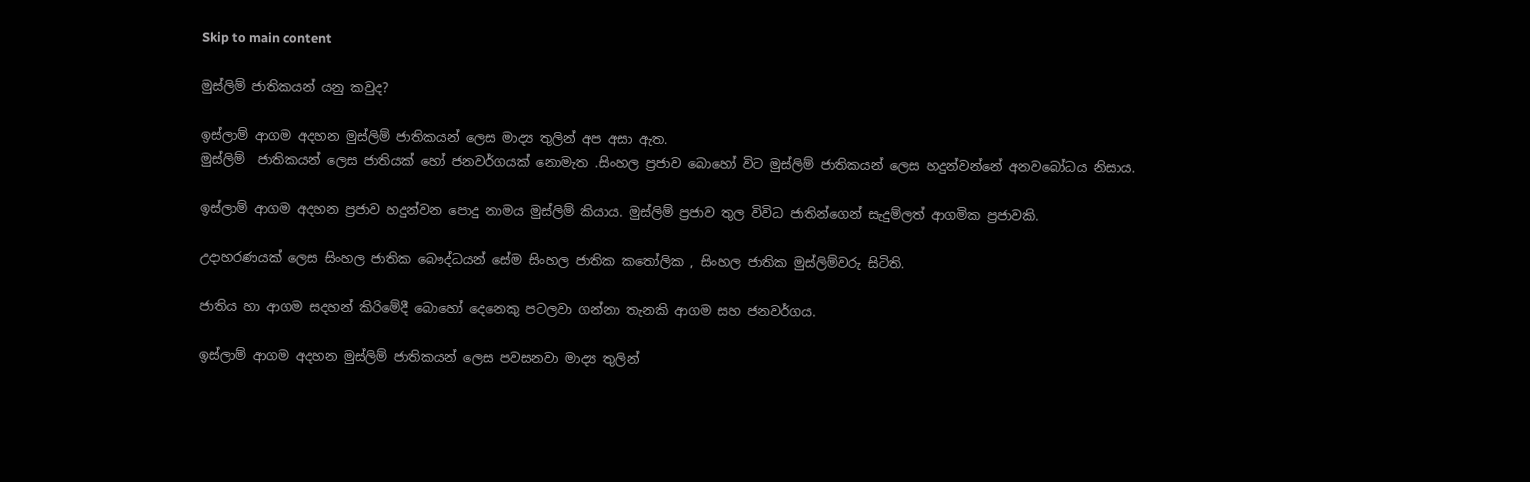Skip to main content

මුස්ලිම් ජාතිකයන් යනු කවුද?

ඉස්ලාම් ආගම අදහන මුස්ලිම් ජාතිකයන් ලෙස මාද්‍ය තුලින් අප අසා ඇත.
මුස්ලිම්  ජාතිකයන් ලෙස ජාතියක් හෝ ජනවර්ගයක් නොමැත .සිංහල ප්‍රජාව බොහෝ විට මුස්ලිම් ජාතිකයන් ලෙස හදුන්වන්නේ අනවබෝධය නිසාය.

ඉස්ලාම් ආගම අදහන ප්‍රජාව හදුන්වන පොදු නාමය මුස්ලිම් කියාය. මුස්ලිම් ප්‍රජාව තුල විවිධ ජාතින්ගෙන් සැදුම්ලත් ආගමික ප්‍රජාවකි.

උදාහරණයක් ලෙස සිංහල ජාතික බෞද්ධයන් සේම සිංහල ජාතික කතෝලික , සිංහල ජාතික මුස්ලිම්වරු සිටිති.

ජාතිය හා ආගම සදහන් කිරිමේදී බොහෝ දෙනෙකු පටලවා ගන්නා තැනකි ආගම සහ ජනවර්ගය.

ඉස්ලාම් ආගම අදහන මුස්ලිම් ජාතිකයන් ලෙස පවසනවා මාද්‍ය තුලින්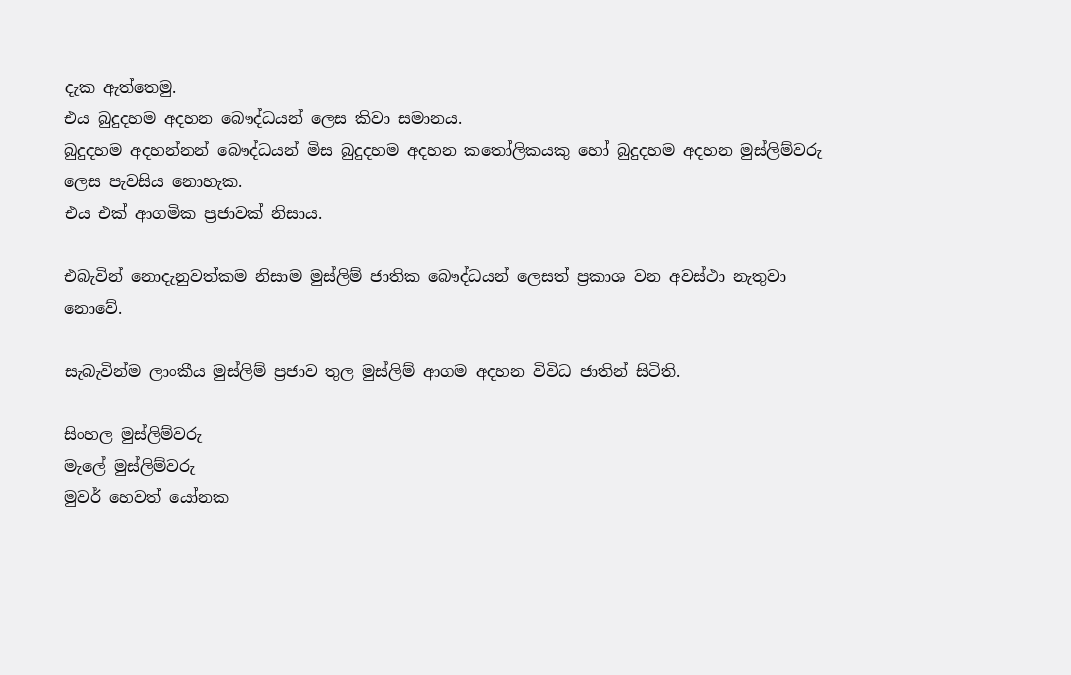දැක ඇත්තෙමු.
එය බුදුදහම අදහන බෞද්ධයන් ලෙස කිවා සමානය.
බුදුදහම අදහන්නන් බෞද්ධයන් මිස බුදුදහම අදහන කතෝලිකයකු හෝ බුදුදහම අදහන මුස්ලිම්වරු ලෙස පැවසිය නොහැක.
එය එක් ආගමික ප්‍රජාවක් නිසාය.

එබැවින් නොදැනුවත්කම නිසාම මුස්ලිම් ජාතික බෞද්ධයන් ලෙසත් ප්‍රකාශ වන අවස්ථා නැතුවා නොවේ.

සැබැවින්ම ලාංකීය මුස්ලිම් ප්‍රජාව තුල මුස්ලිම් ආගම අදහන විවිධ ජාතින් සිටිති.

සිංහල මුස්ලිම්වරු
මැලේ මුස්ලිම්වරු
මුවර් හෙවත් යෝනක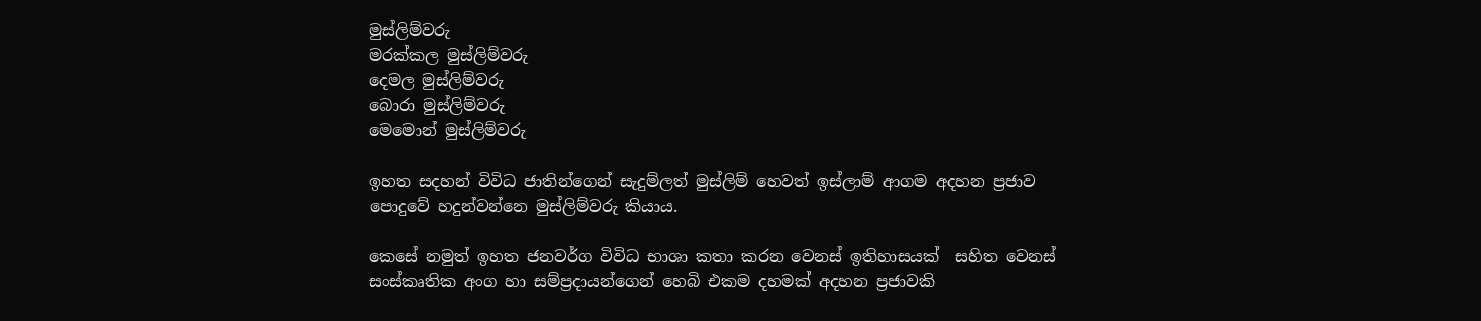මුස්ලිම්වරු
මරක්කල මුස්ලිම්වරු
දෙමල මුස්ලිම්වරු
බොරා මුස්ලිම්වරු
මෙමොන් මුස්ලිම්වරු

ඉහත සදහන් විවිධ ජාතින්ගෙන් සැදුම්ලත් මුස්ලිම් හෙවත් ඉස්ලාම් ආගම අදහන ප්‍රජාව පොදුවේ හදුන්වන්නෙ මුස්ලිම්වරු කියාය.

කෙසේ නමුත් ඉහත ජනවර්ග විවිධ භාශා කතා කරන වෙනස් ඉතිහාසයක්  සහිත වෙනස් සංස්කෘතික අංග හා සම්ප්‍රදායන්ගෙන් හෙබි එකම දහමක් අදහන ප්‍රජාවකි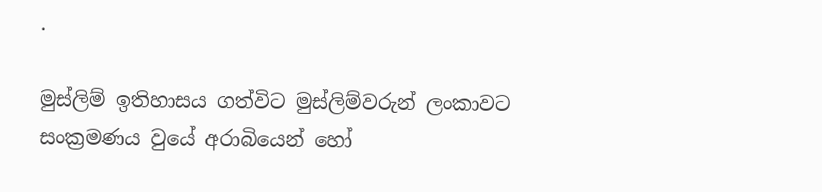.

මුස්ලිම් ඉතිහාසය ගත්විට මුස්ලිම්වරුන් ලංකාවට සංක්‍රමණය වුයේ අරාබියෙන් හෝ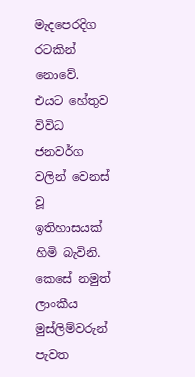මැදපෙරදිග රටකින් නොවේ.
එයට හේතුව විවිධ ජනවර්ග වලින් වෙනස් වූ ඉතිහාසයක් හිමි බැවිනි.
කෙසේ නමුත් ලාංකීය මුස්ලිම්වරුන් පැවත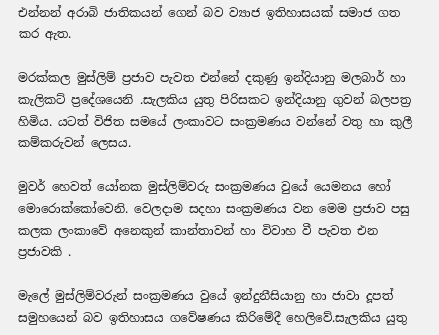එන්නන් අරාබි ජාතිකයන් ගෙන් බව ව්‍යාජ ඉතිහාසයක් සමාජ ගත කර ඇත.

මරක්කල මුස්ලිම් ප්‍රජාව පැවත එන්නේ දකුණු ඉන්දියානු මලබාර් හා කැලිකට් ප්‍රදේශයෙනි .සැලකිය යුතු පිරිසකට ඉන්දියානු ගුවන් බලපත්‍ර හිමිය. යටත් විජිත සමයේ ලංකාවට සංක්‍රමණය වන්නේ වතු හා කුලී කම්කරුවන් ලෙසය.

මුවර් හෙවත් යෝනක මුස්ලිම්වරු සංක්‍රමණය වුයේ යෙමනය හෝ මොරොක්කෝවෙනි. වෙලදාම සදහා සංක්‍රමණය වන මෙම ප්‍රජාව පසු කලක ලංකාවේ අනෙකුන් කාන්තාවන් හා විවාහ වී පැවත එන ප්‍රජාවකි .

මැලේ මුස්ලිම්වරුන් සංක්‍රමණය වුයේ ඉන්දුනීසියානු හා ජාවා දූපත් සමුහයෙන් බව ඉතිහාසය ගවේෂණය කිරිමේදී හෙලිවේ.සැලකිය යුතු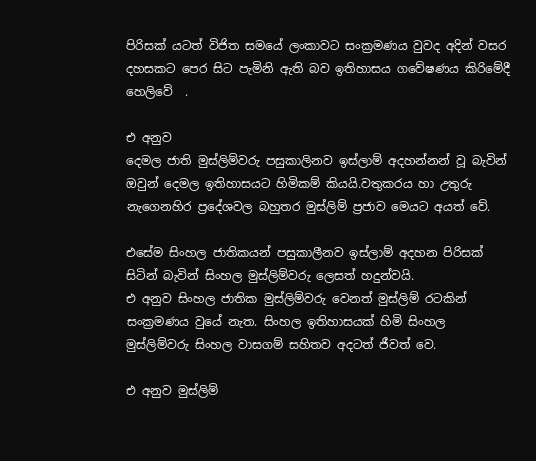පිරිසක් යටත් විජිත සමයේ ලංකාවට සංක්‍රමණය වුවද අදින් වසර දහසකට පෙර සිට පැමිනි ඇති බව ඉතිහාසය ගවේෂණය කිරිමේදී හෙලිවේ  .

එ අනුව
දෙමල ජාති මුස්ලිම්වරු පසුකාලිනව ඉස්ලාම් අදහන්නන් වූ බැවින් ඔවුන් දෙමල ඉතිහාසයට හිමිකම් කියයි.වතුකරය හා උතුරු නැගෙනහිර ප්‍රදේශවල බහුතර මුස්ලිම් ප්‍රජාව මෙයට අයත් වේ.

එසේම සිංහල ජාතිකයන් පසුකාලීනව ඉස්ලාම් අදහන පිරිසක් සිටින් බැවින් සිංහල මුස්ලිම්වරු ලෙසත් හදුන්වයි.
එ අනුව සිංහල ජාතික මුස්ලිම්වරු වෙනත් මුස්ලිම් රටකින් සංක්‍රමණය වුයේ නැත. සිංහල ඉතිහාසයක් හිමි සිංහල මුස්ලිම්වරු සිංහල වාසගම් සහිතව අදටත් ජීවත් වෙ.

එ අනුව මුස්ලිම්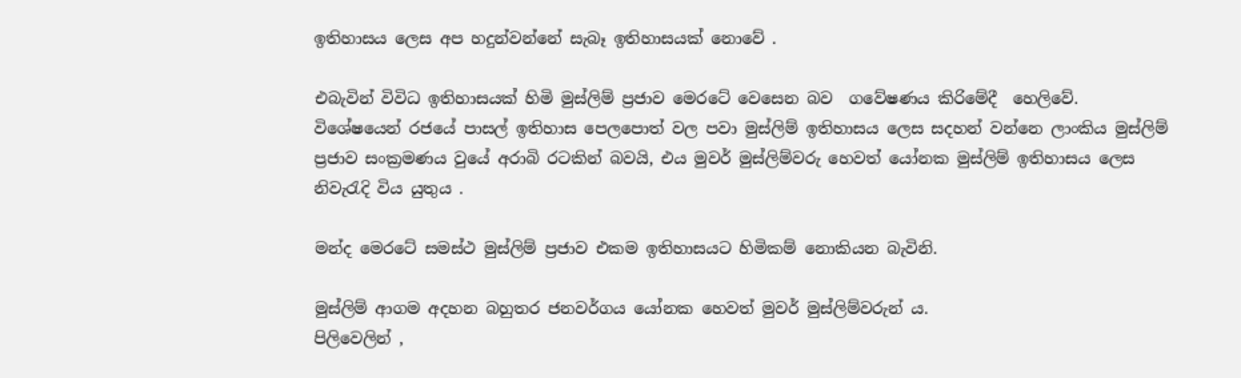ඉතිහාසය ලෙස අප හදුන්වන්නේ සැබෑ ඉතිහාසයක් නොවේ .

එබැවින් විවිධ ඉතිහාසයක් හිමි මුස්ලිම් ප්‍රජාව මෙරටේ වෙසෙන බව  ගවේෂණය කිරිමේදී  හෙලිවේ.
විශේෂයෙන් රජයේ පාසල් ඉතිහාස පෙලපොත් වල පවා මුස්ලිම් ඉතිහාසය ලෙස සදහන් වන්නෙ ලාංකිය මුස්ලිම් ප්‍රජාව සංක්‍රමණය වුයේ අරාබි රටකින් බවයි, එය මුවර් මුස්ලිම්වරු හෙවත් යෝනක මුස්ලිම් ඉතිහාසය ලෙස නිවැරැදි විය යුතුය .

මන්ද මෙරටේ සමස්ථ මුස්ලිම් ප්‍රජාව එකම ඉතිහාසයට හිමිකම් නොකියන බැවිනි.

මුස්ලිම් ආගම අදහන බහුතර ජනවර්ගය යෝනක හෙවත් මුවර් මුස්ලිම්වරුන් ය.
පිලිවෙලින් ,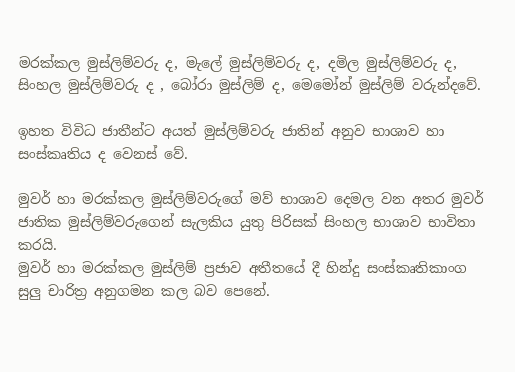මරක්කල මුස්ලිම්වරු ද, මැලේ මුස්ලිම්වරු ද, දමිල මුස්ලිම්වරු ද, සිංහල මුස්ලිම්වරු ද , බෝරා මුස්ලිම් ද, මෙමෝන් මුස්ලිම් වරුන්දවේ.

ඉහත විවිධ ජාතීන්ට අයත් මුස්ලිම්වරු ජාතින් අනුව භාශාව හා සංස්කෘතිය ද වෙනස් වේ.

මුවර් හා මරක්කල මුස්ලිම්වරුගේ මව් භාශාව දෙමල වන අතර මුවර් ජාතික මුස්ලිම්වරුගෙන් සැලකිය යුතු පිරිසක් සිංහල භාශාව භාවිතා කරයි.
මුවර් හා මරක්කල මුස්ලිම් ප්‍රජාව අතීතයේ දී හින්දු සංස්කෘතිකාංග සුලු චාරිත්‍ර අනුගමන කල බව පෙනේ.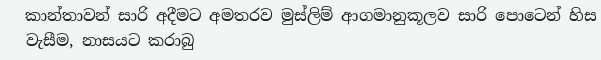කාන්තාවන් සාරි අදීමට අමතරව මුස්ලිම් ආගමානුකූලව සාරි පොටෙන් හිස වැසීම, නාසයට කරාබු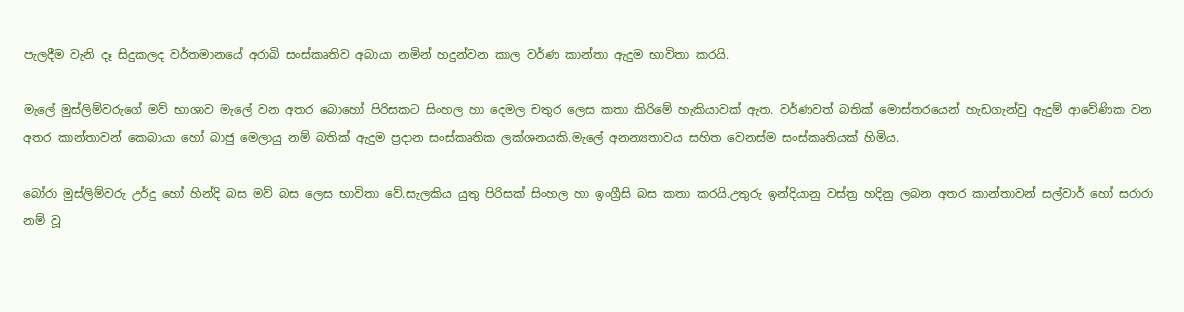පැලදීම වැනි දෑ සිදුකලද වර්තමානයේ අරාබි සංස්කෘතිව අබායා නමින් හදුන්වන කාල වර්ණ කාන්තා ඇදුම භාවිතා කරයි.

මැලේ මුස්ලිම්වරුගේ මව් භාශාව මැලේ වන අතර බොහෝ පිරිසකට සිංහල හා දෙමල චතුර ලෙස කතා කිරිමේ හැකියාවක් ඇත. වර්ණවත් බතික් මොස්තරයෙන් හැඩගැන්වු ඇදුම් ආවේණික වන අතර කාන්තාවන් කෙබායා හෝ බාජු මෙලායු නම් බතික් ඇදුම ප්‍රදාන සංස්කෘතික ලක්ශනයකි.මැලේ අනන්‍යතාවය සහිත වෙනස්ම සංස්කෘතියක් හිමිය.

බෝරා මුස්ලිම්වරු උර්දු හෝ හින්දි බස මව් බස ලෙස භාවිතා වේ.සැලකිය යුතු පිරිසක් සිංහල හා ඉංග්‍රීසි බස කතා කරයි.උතුරු ඉන්දියානු වස්ත්‍ර හදිනු ලබන අතර කාන්තාවන් සල්වාර් හෝ සරාරා නම් වූ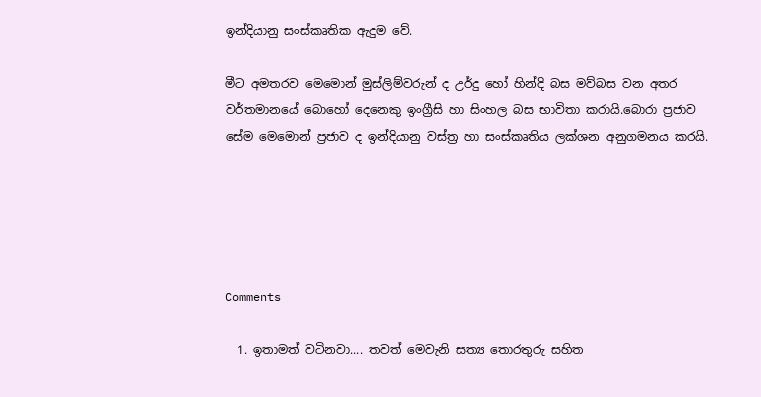ඉන්දියානු සංස්කෘතික ඇදුම වේ.

මීට අමතරව මෙමොන් මුස්ලිම්වරුන් ද උර්දු හෝ හින්දි බස මව්බස වන අතර වර්තමානයේ බොහෝ දෙනෙකු ඉංග්‍රීසි හා සිංහල බස භාවිතා කරායි.බොරා ප්‍රජාව සේම මෙමොන් ප්‍රජාව ද ඉන්දියානු වස්ත්‍ර හා සංස්කෘතිය ලක්ශන අනුගමනය කරයි.





Comments

  1. ඉතාමත් වටිනවා.... තවත් මෙවැනි සත්‍ය තොරතුරු සහිත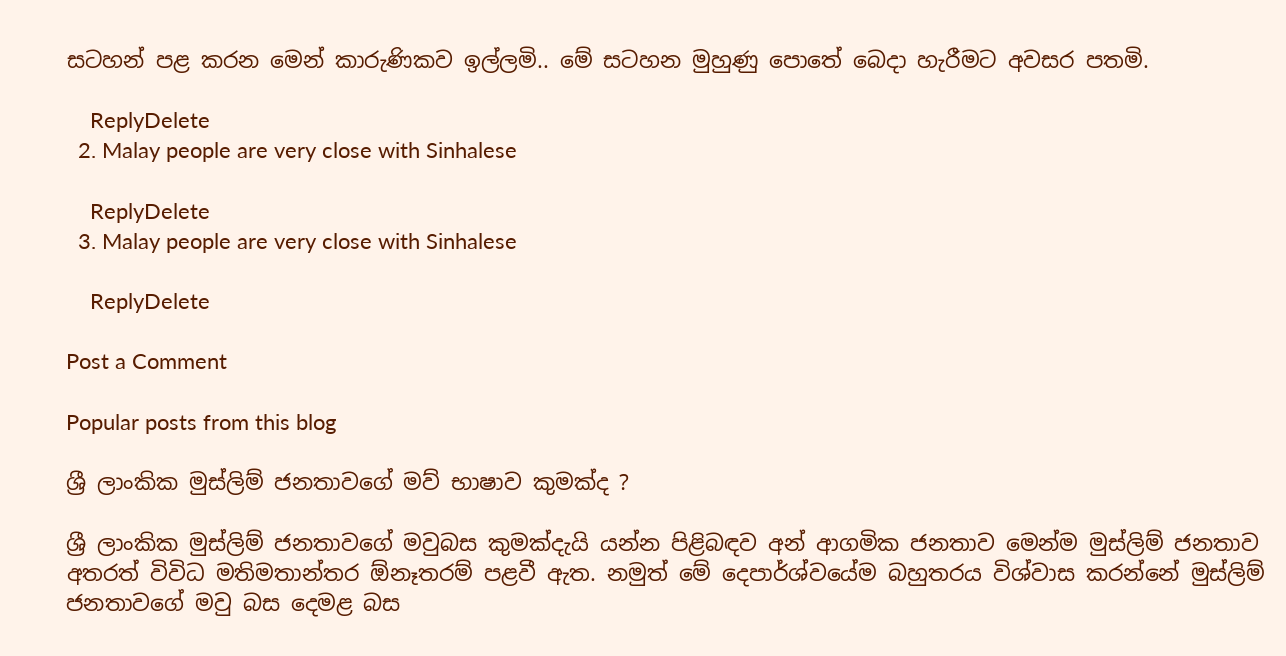සටහන් පළ කරන මෙන් කාරුණිකව ඉල්ලමි.. මේ සටහන මුහුණු පොතේ බෙදා හැරීමට අවසර පතමි.

    ReplyDelete
  2. Malay people are very close with Sinhalese

    ReplyDelete
  3. Malay people are very close with Sinhalese

    ReplyDelete

Post a Comment

Popular posts from this blog

ශ්‍රී ලාංකික මුස්ලිම් ජනතාවගේ මව් භාෂාව කුමක්ද ?

ශ්‍රී ලාංකික මුස්ලිම් ජනතාවගේ මවුබස කුමක්දැයි යන්න පිළිබඳව අන් ආගමික ජනතාව මෙන්ම මුස්ලිම් ජනතාව අතරත් විවිධ මතිමතාන්තර ඕනෑතරම් පළවී ඇත. නමුත් මේ දෙපාර්ශ්වයේම බහුතරය විශ්වාස කරන්නේ මුස්ලිම් ජනතාවගේ මවු බස දෙමළ බස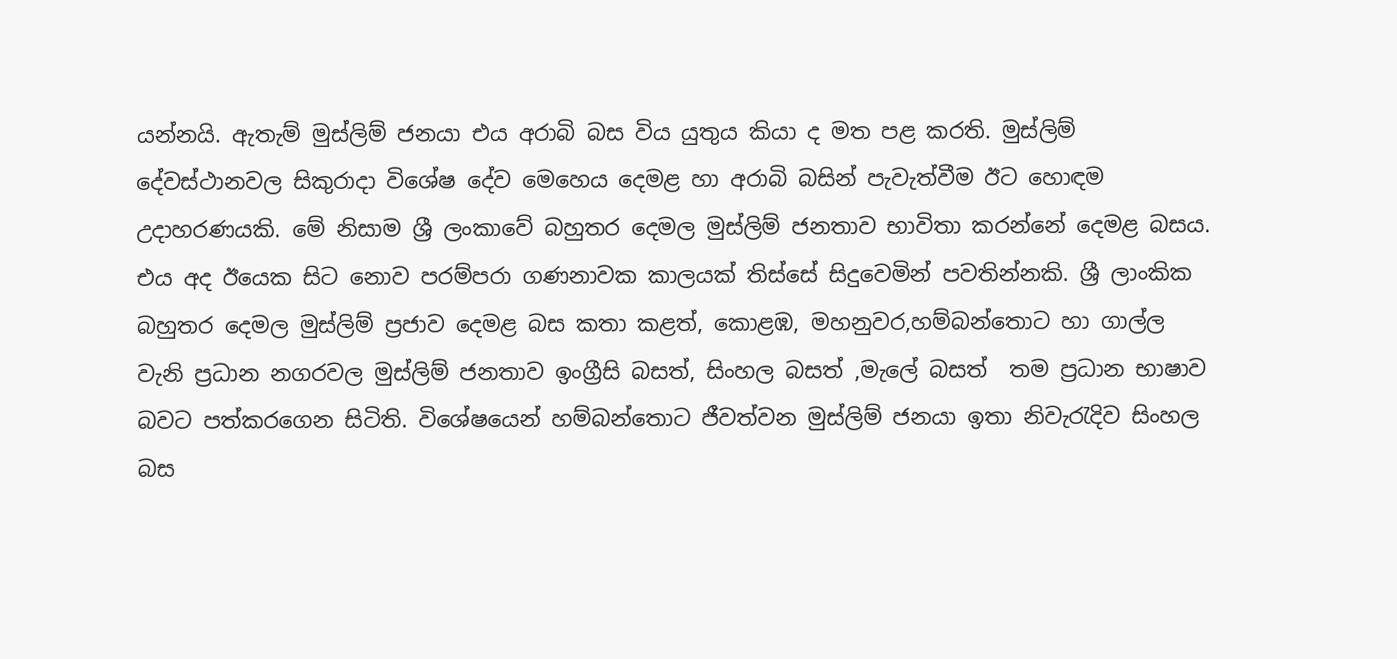යන්නයි. ඇතැම් මුස්ලිම් ජනයා එය අරාබි බස විය යුතුය කියා ද මත පළ කරති. මුස්ලිම් දේවස්ථානවල සිකුරාදා විශේෂ දේව මෙහෙය දෙමළ හා අරාබි බසින් පැවැත්වීම ඊට හොඳම උදාහරණයකි. මේ නිසාම ශ්‍රී ලංකාවේ බහුතර දෙමල මුස්ලිම් ජනතාව භාවිතා කරන්නේ දෙමළ බසය. එය අද ඊයෙක සිට නොව පරම්පරා ගණනාවක කාලයක් තිස්සේ සිදුවෙමින් පවතින්නකි. ශ්‍රී ලාංකික බහුතර දෙමල මුස්ලිම් ප්‍රජාව දෙමළ බස කතා කළත්, කොළඹ, මහනුවර,හම්බන්තොට හා ගාල්ල වැනි ප්‍රධාන නගරවල මුස්ලිම් ජනතාව ඉංග්‍රීසි බසත්, සිංහල බසත් ,මැලේ බසත්  තම ප්‍රධාන භාෂාව බවට පත්කරගෙන සිටිති. විශේෂයෙන් හම්බන්තොට ජීවත්වන මුස්ලිම් ජනයා ඉතා නිවැරැදිව සිංහල බස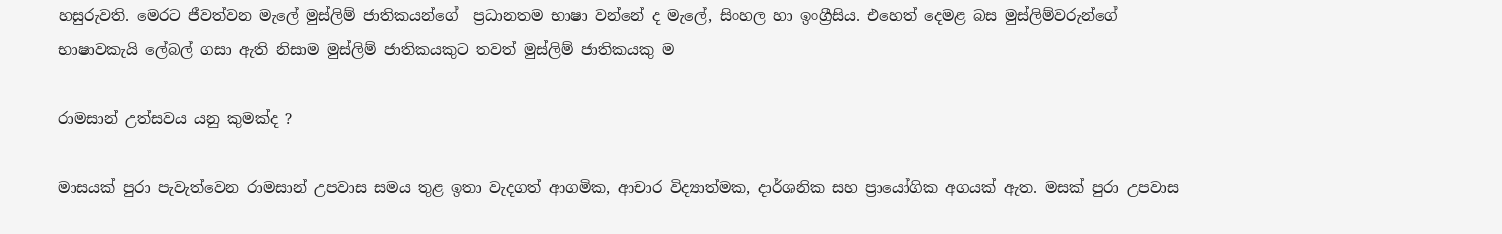හසුරුවති. මෙරට ජීවත්වන මැලේ මුස්ලිම් ජාතිකයන්ගේ  ප්‍රධානතම භාෂා වන්නේ ද මැලේ, සිංහල හා ඉංග්‍රීසිය. එහෙත් දෙමළ බස මුස්ලිම්වරුන්ගේ භාෂාවකැයි ලේබල් ගසා ඇති නිසාම මුස්ලිම් ජාතිකයකුට තවත් මුස්ලිම් ජාතිකයකු ම

රාමසාන් උත්සවය යනු කුමක්ද ?

මාසයක්‌ පුරා පැවැත්වෙන රාමසාන් උපවාස සමය තුළ ඉතා වැදගත් ආගමික, ආචාර විද්‍යාත්මක, දාර්ශනික සහ ප්‍රායෝගික අගයක්‌ ඇත. මසක්‌ පුරා උපවාස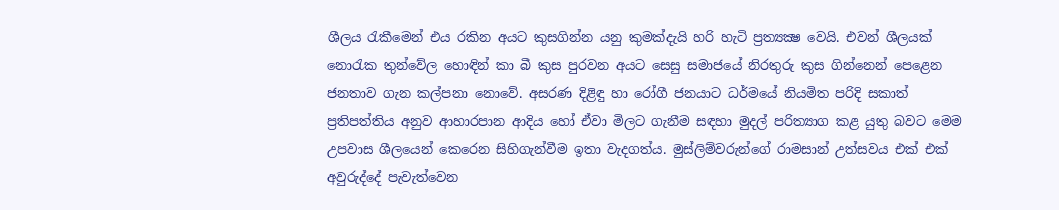ශීලය රැකීමෙන් එය රකින අයට කුසගින්න යනු කුමක්‌දැයි හරි හැටි ප්‍රත්‍යක්‍ෂ වෙයි. එවන් ශීලයක්‌ නොරැක තුන්වේල හොඳින් කා බී කුස පුරවන අයට සෙසු සමාජයේ නිරතුරු කුස ගින්නෙන් පෙළෙන ජනතාව ගැන කල්පනා නොවේ. අසරණ දිළිඳු හා රෝගී ජනයාට ධර්මයේ නියමිත පරිදි සකාත් ප්‍රතිපත්තිය අනුව ආහාරපාන ආදිය හෝ ඒවා මිලට ගැනීම සඳහා මුදල් පරිත්‍යාග කළ යුතු බවට මෙම උපවාස ශීලයෙන් කෙරෙන සිහිගැන්වීම ඉතා වැදගත්ය. මුස්‌ලිම්වරුන්ගේ රාමසාන් උත්සවය එක්‌ එක්‌ අවුරුද්දේ පැවැත්වෙන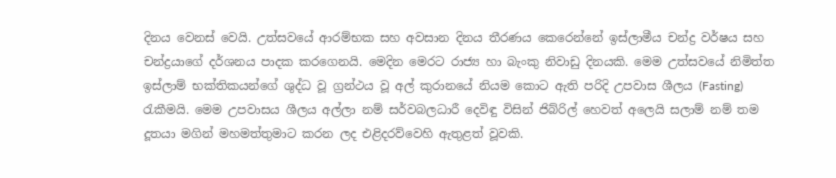දිනය වෙනස්‌ වෙයි. උත්සවයේ ආරම්භක සහ අවසාන දිනය තීරණය කෙරෙන්නේ ඉස්‌ලාමීය චන්ද්‍ර වර්ෂය සහ චන්ද්‍රයාගේ දර්ශනය පාදක කරගෙනයි. මෙදින මෙරට රාජ්‍ය හා බැංකු නිවාඩු දිනයකි. මෙම උත්සවයේ නිමිත්ත ඉස්‌ලාම් භක්‌තිකයන්ගේ ශුද්ධ වූ ග්‍රන්ථය වූ අල් කුරානයේ නියම කොට ඇති පරිදි උපවාස ශීලය (Fasting) රැකීමයි. මෙම උපවාසය ශීලය අල්ලා නම් සර්වබලධාරී දෙවිඳු විසින් ජිබ්රිල් හෙවත් අලෙයි සලාම් නම් තම දූතයා මගින් මහමත්තුමාට කරන ලද එළිදරව්වෙහි ඇතුළත් වූවකි.